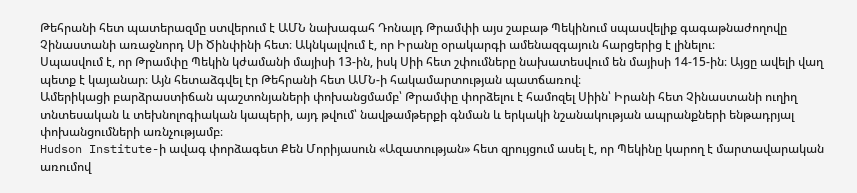Թեհրանի հետ պատերազմը ստվերում է ԱՄՆ նախագահ Դոնալդ Թրամփի այս շաբաթ Պեկինում սպասվելիք գագաթնաժողովը Չինաստանի առաջնորդ Սի Ծինփինի հետ։ Ակնկալվում է, որ Իրանը օրակարգի ամենազգայուն հարցերից է լինելու։
Սպասվում է, որ Թրամփը Պեկին կժամանի մայիսի 13-ին, իսկ Սիի հետ շփումները նախատեսվում են մայիսի 14-15-ին։ Այցը ավելի վաղ պետք է կայանար։ Այն հետաձգվել էր Թեհրանի հետ ԱՄՆ-ի հակամարտության պատճառով։
Ամերիկացի բարձրաստիճան պաշտոնյաների փոխանցմամբ՝ Թրամփը փորձելու է համոզել Սիին՝ Իրանի հետ Չինաստանի ուղիղ տնտեսական և տեխնոլոգիական կապերի, այդ թվում՝ նավթամթերքի գնման և երկակի նշանակության ապրանքների ենթադրյալ փոխանցումների առնչությամբ։
Hudson Institute-ի ավագ փորձագետ Քեն Մորիյասուն «Ազատության» հետ զրույցում ասել է, որ Պեկինը կարող է մարտավարական առումով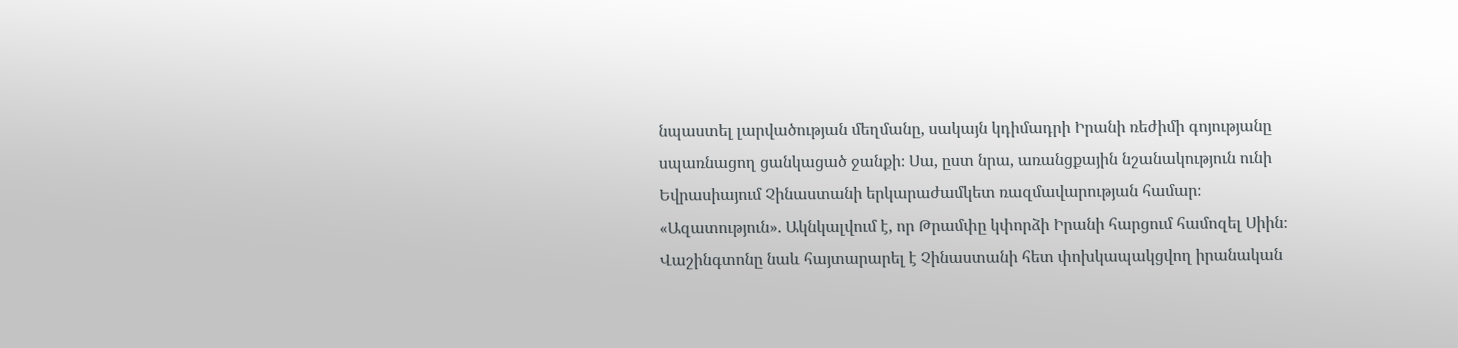նպաստել լարվածության մեղմանը, սակայն կդիմադրի Իրանի ռեժիմի գոյությանը սպառնացող ցանկացած ջանքի։ Սա, ըստ նրա, առանցքային նշանակություն ունի Եվրասիայում Չինաստանի երկարաժամկետ ռազմավարության համար։
«Ազատություն». Ակնկալվում է, որ Թրամփը կփորձի Իրանի հարցում համոզել Սիին։ Վաշինգտոնը նաև հայտարարել է Չինաստանի հետ փոխկապակցվող իրանական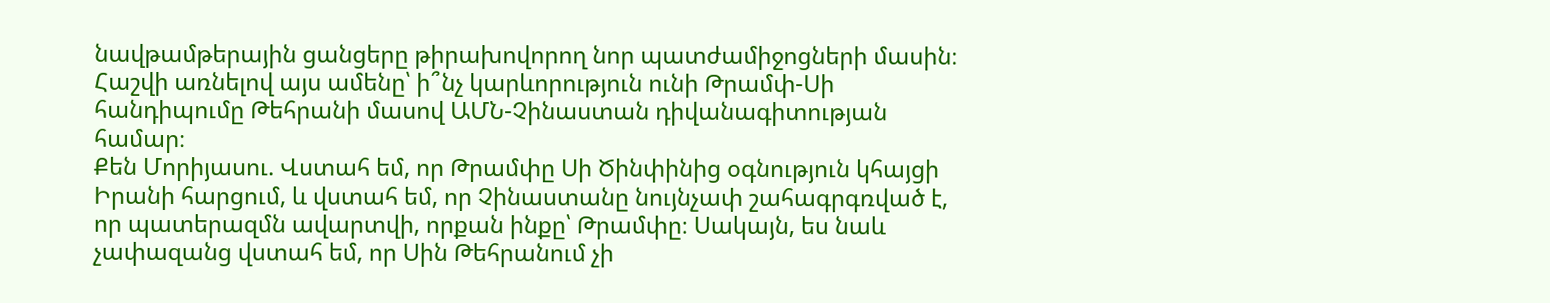նավթամթերային ցանցերը թիրախովորող նոր պատժամիջոցների մասին։ Հաշվի առնելով այս ամենը՝ ի՞նչ կարևորություն ունի Թրամփ-Սի հանդիպումը Թեհրանի մասով ԱՄՆ-Չինաստան դիվանագիտության համար։
Քեն Մորիյասու. Վստահ եմ, որ Թրամփը Սի Ծինփինից օգնություն կհայցի Իրանի հարցում, և վստահ եմ, որ Չինաստանը նույնչափ շահագրգռված է, որ պատերազմն ավարտվի, որքան ինքը՝ Թրամփը։ Սակայն, ես նաև չափազանց վստահ եմ, որ Սին Թեհրանում չի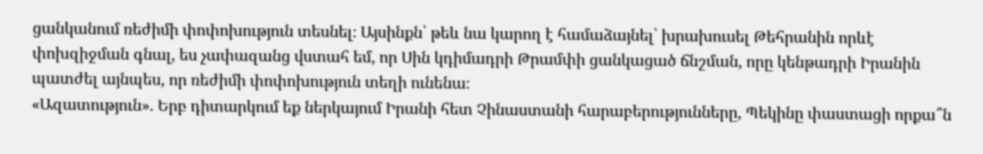ցանկանում ռեժիմի փոփոխություն տեսնել։ Այսինքն՝ թեև նա կարող է համաձայնել՝ խրախուսել Թեհրանին որևէ փոխզիջման գնալ, ես չափազանց վստահ եմ, որ Սին կդիմադրի Թրամփի ցանկացած ճնշման, որը կենթադրի Իրանին պատժել այնպես, որ ռեժիմի փոփոխություն տեղի ունենա։
«Ազատություն». Երբ դիտարկում եք ներկայում Իրանի հետ Չինաստանի հարաբերությունները, Պեկինը փաստացի որքա՞ն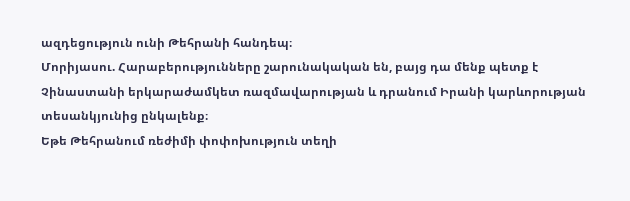ազդեցություն ունի Թեհրանի հանդեպ։
Մորիյասու. Հարաբերությունները շարունակական են, բայց դա մենք պետք է Չինաստանի երկարաժամկետ ռազմավարության և դրանում Իրանի կարևորության տեսանկյունից ընկալենք։
Եթե Թեհրանում ռեժիմի փոփոխություն տեղի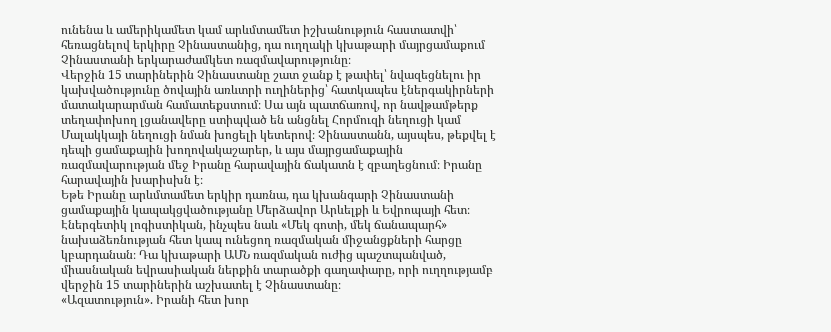ունենա և ամերիկամետ կամ արևմտամետ իշխանություն հաստատվի՝ հեռացնելով երկիրը Չինաստանից, դա ուղղակի կխաթարի մայրցամաքում Չինաստանի երկարաժամկետ ռազմավարությունը։
Վերջին 15 տարիներին Չինաստանը շատ ջանք է թափել՝ նվազեցնելու իր կախվածությունը ծովային առևտրի ուղիներից՝ հատկապես էներգակիրների մատակարարման համատեքստում։ Սա այն պատճառով, որ նավթամթերք տեղափոխող լցանավերը ստիպված են անցնել Հորմուզի նեղուցի կամ Մալակկայի նեղուցի նման խոցելի կետերով։ Չինաստանն, այսպես, թեքվել է դեպի ցամաքային խողովակաշարեր, և այս մայրցամաքային ռազմավարության մեջ Իրանը հարավային ճակատն է զբաղեցնում։ Իրանը հարավային խարիսխն է։
Եթե Իրանը արևմտամետ երկիր դառնա, դա կխանգարի Չինաստանի ցամաքային կապակցվածությանը Մերձավոր Արևելքի և Եվրոպայի հետ։ Էներգետիկ լոգիստիկան, ինչպես նաև «Մեկ գոտի, մեկ ճանապարհ» նախաձեռնության հետ կապ ունեցող ռազմական միջանցքների հարցը կբարդանան։ Դա կխաթարի ԱՄՆ ռազմական ուժից պաշտպանված, միասնական եվրասիական ներքին տարածքի գաղափարը, որի ուղղությամբ վերջին 15 տարիներին աշխատել է Չինաստանը։
«Ազատություն». Իրանի հետ խոր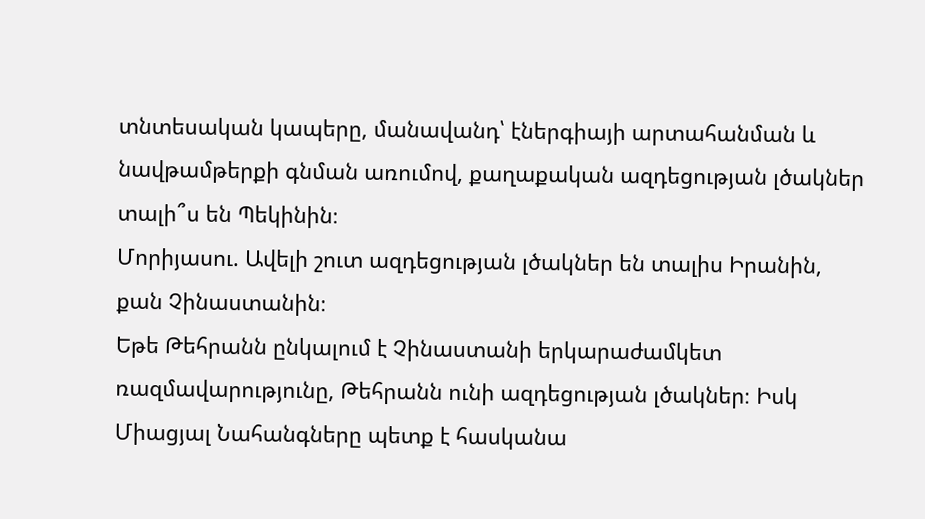տնտեսական կապերը, մանավանդ՝ էներգիայի արտահանման և նավթամթերքի գնման առումով, քաղաքական ազդեցության լծակներ տալի՞ս են Պեկինին։
Մորիյասու. Ավելի շուտ ազդեցության լծակներ են տալիս Իրանին, քան Չինաստանին։
Եթե Թեհրանն ընկալում է Չինաստանի երկարաժամկետ ռազմավարությունը, Թեհրանն ունի ազդեցության լծակներ։ Իսկ Միացյալ Նահանգները պետք է հասկանա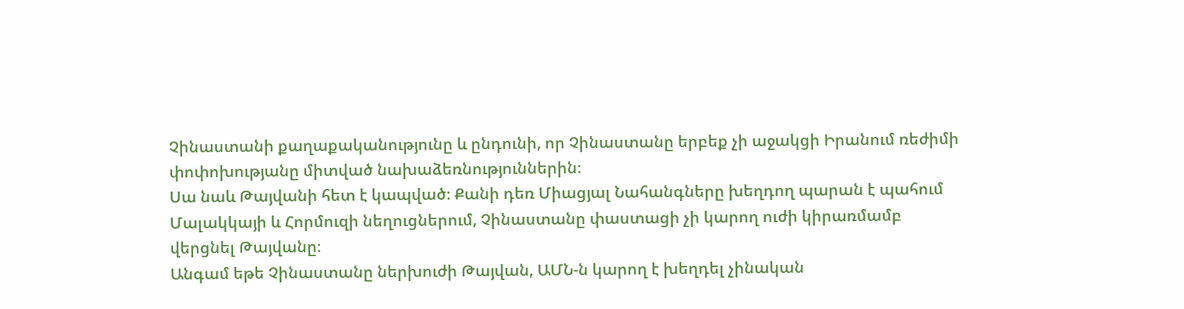Չինաստանի քաղաքականությունը և ընդունի, որ Չինաստանը երբեք չի աջակցի Իրանում ռեժիմի փոփոխությանը միտված նախաձեռնություններին։
Սա նաև Թայվանի հետ է կապված։ Քանի դեռ Միացյալ Նահանգները խեղդող պարան է պահում Մալակկայի և Հորմուզի նեղուցներում, Չինաստանը փաստացի չի կարող ուժի կիրառմամբ վերցնել Թայվանը։
Անգամ եթե Չինաստանը ներխուժի Թայվան, ԱՄՆ-ն կարող է խեղդել չինական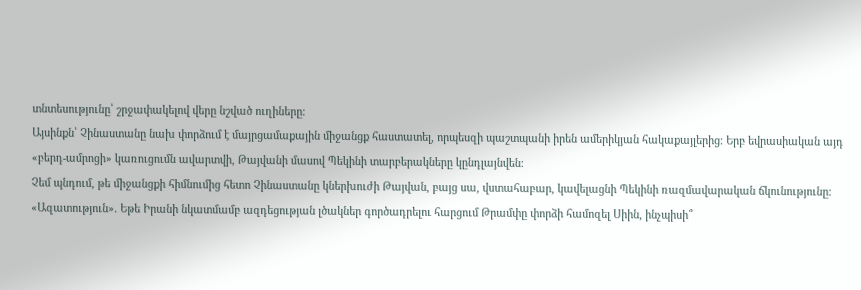տնտեսությունը՝ շրջափակելով վերը նշված ուղիները։
Այսինքն՝ Չինաստանը նախ փորձում է մայրցամաքային միջանցք հաստատել, որպեսզի պաշտպանի իրեն ամերիկյան հակաքայլերից։ Երբ եվրասիական այդ «բերդ-ամրոցի» կառուցումն ավարտվի, Թայվանի մասով Պեկինի տարբերակները կընդլայնվեն։
Չեմ պնդում, թե միջանցքի հիմնումից հետո Չինաստանը կներխուժի Թայվան, բայց սա, վստահաբար, կավելացնի Պեկինի ռազմավարական ճկունությունը։
«Ազատություն». Եթե Իրանի նկատմամբ ազդեցության լծակներ գործադրելու հարցում Թրամփը փորձի համոզել Սիին, ինչպիսի՞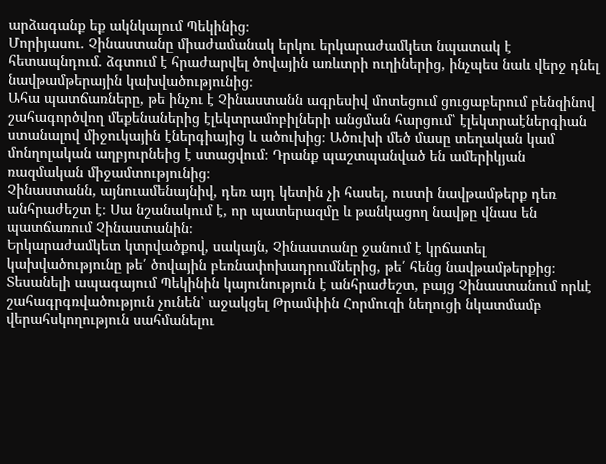արձագանք եք ակնկալում Պեկինից։
Մորիյասու. Չինաստանը միաժամանակ երկու երկարաժամկետ նպատակ է հետապնդում. ձգտում է հրաժարվել ծովային առևտրի ուղիներից, ինչպես նաև վերջ դնել նավթամթերային կախվածությունից։
Ահա պատճառները, թե ինչու է Չինաստանն ագրեսիվ մոտեցում ցուցաբերում բենզինով շահագործվող մեքենաներից էլեկտրամոբիլների անցման հարցում՝ էլեկտրաէներգիան ստանալով միջուկային էներգիայից և ածուխից։ Ածուխի մեծ մասը տեղական կամ մոնղոլական աղբյուրնեից է ստացվում։ Դրանք պաշտպանված են ամերիկյան ռազմական միջամտությունից։
Չինաստանն, այնուամենայնիվ, դեռ այդ կետին չի հասել, ուստի նավթամթերք դեռ անհրաժեշտ է։ Սա նշանակում է, որ պատերազմը և թանկացող նավթը վնաս են պատճառում Չինաստանին։
Երկարաժամկետ կտրվածքով, սակայն, Չինաստանը ջանում է կրճատել կախվածությունը թե՛ ծովային բեռնափոխադրումներից, թե՛ հենց նավթամթերքից։
Տեսանելի ապագայում Պեկինին կայունություն է անհրաժեշտ, բայց Չինաստանում որևէ շահագրգռվածություն չունեն՝ աջակցել Թրամփին Հորմուզի նեղուցի նկատմամբ վերահսկողություն սահմանելու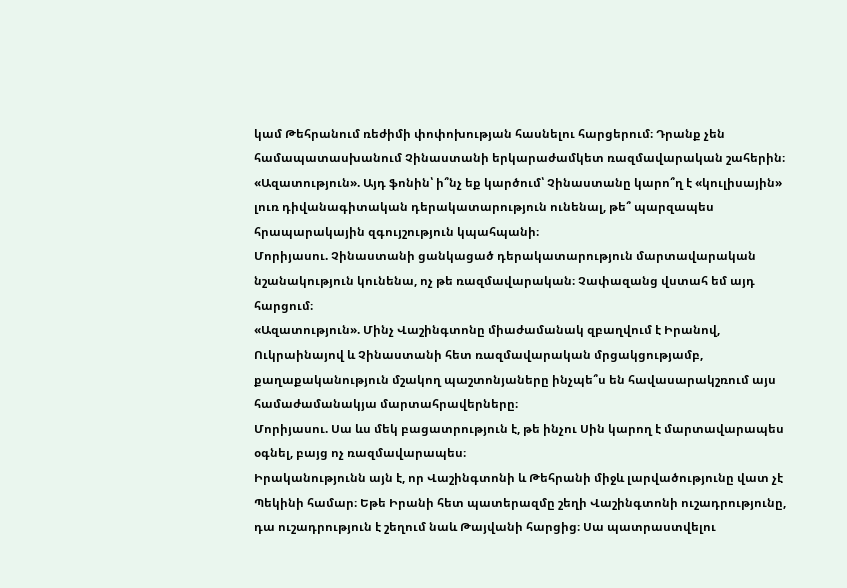կամ Թեհրանում ռեժիմի փոփոխության հասնելու հարցերում։ Դրանք չեն համապատասխանում Չինաստանի երկարաժամկետ ռազմավարական շահերին։
«Ազատություն». Այդ ֆոնին՝ ի՞նչ եք կարծում՝ Չինաստանը կարո՞ղ է «կուլիսային» լուռ դիվանագիտական դերակատարություն ունենալ, թե՞ պարզապես հրապարակային զգույշություն կպահպանի։
Մորիյասու. Չինաստանի ցանկացած դերակատարություն մարտավարական նշանակություն կունենա, ոչ թե ռազմավարական։ Չափազանց վստահ եմ այդ հարցում։
«Ազատություն». Մինչ Վաշինգտոնը միաժամանակ զբաղվում է Իրանով, Ուկրաինայով և Չինաստանի հետ ռազմավարական մրցակցությամբ, քաղաքականություն մշակող պաշտոնյաները ինչպե՞ս են հավասարակշռում այս համաժամանակյա մարտահրավերները։
Մորիյասու. Սա ևս մեկ բացատրություն է, թե ինչու Սին կարող է մարտավարապես օգնել, բայց ոչ ռազմավարապես։
Իրականությունն այն է, որ Վաշինգտոնի և Թեհրանի միջև լարվածությունը վատ չէ Պեկինի համար։ Եթե Իրանի հետ պատերազմը շեղի Վաշինգտոնի ուշադրությունը, դա ուշադրություն է շեղում նաև Թայվանի հարցից։ Սա պատրաստվելու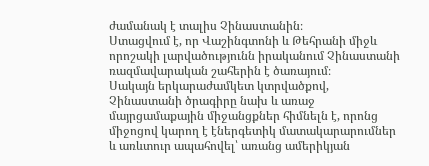ժամանակ է տալիս Չինաստանին։
Ստացվում է, որ Վաշինգտոնի և Թեհրանի միջև որոշակի լարվածությունն իրականում Չինաստանի ռազմավարական շահերին է ծառայում։
Սակայն երկարաժամկետ կտրվածքով, Չինաստանի ծրագիրը նախ և առաջ մայրցամաքային միջանցքներ հիմնելն է, որոնց միջոցով կարող է էներգետիկ մատակարարումներ և առևտուր ապահովել՝ առանց ամերիկյան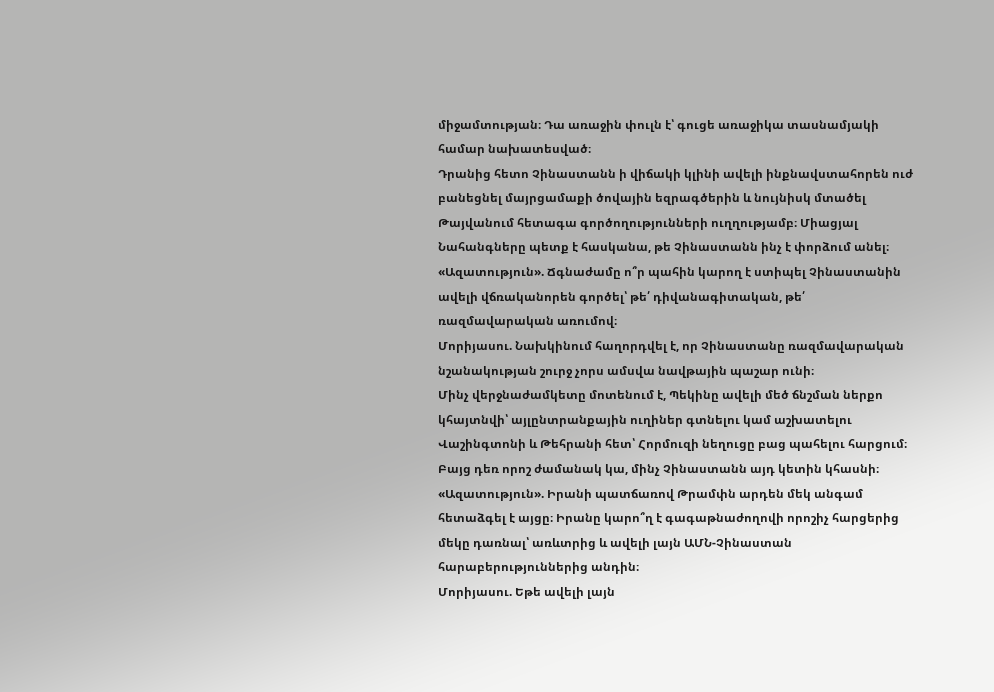միջամտության։ Դա առաջին փուլն է՝ գուցե առաջիկա տասնամյակի համար նախատեսված։
Դրանից հետո Չինաստանն ի վիճակի կլինի ավելի ինքնավստահորեն ուժ բանեցնել մայրցամաքի ծովային եզրագծերին և նույնիսկ մտածել Թայվանում հետագա գործողությունների ուղղությամբ։ Միացյալ Նահանգները պետք է հասկանա, թե Չինաստանն ինչ է փորձում անել։
«Ազատություն». Ճգնաժամը ո՞ր պահին կարող է ստիպել Չինաստանին ավելի վճռականորեն գործել՝ թե՛ դիվանագիտական, թե՛ ռազմավարական առումով։
Մորիյասու. Նախկինում հաղորդվել է, որ Չինաստանը ռազմավարական նշանակության շուրջ չորս ամսվա նավթային պաշար ունի։
Մինչ վերջնաժամկետը մոտենում է, Պեկինը ավելի մեծ ճնշման ներքո կհայտնվի՝ այլընտրանքային ուղիներ գտնելու կամ աշխատելու Վաշինգտոնի և Թեհրանի հետ՝ Հորմուզի նեղուցը բաց պահելու հարցում։ Բայց դեռ որոշ ժամանակ կա, մինչ Չինաստանն այդ կետին կհասնի։
«Ազատություն». Իրանի պատճառով Թրամփն արդեն մեկ անգամ հետաձգել է այցը։ Իրանը կարո՞ղ է գագաթնաժողովի որոշիչ հարցերից մեկը դառնալ՝ առևտրից և ավելի լայն ԱՄՆ-Չինաստան հարաբերություններից անդին։
Մորիյասու. Եթե ավելի լայն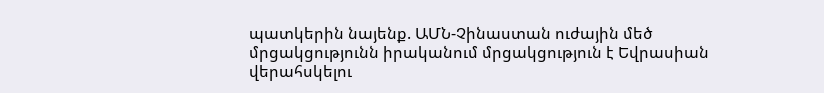պատկերին նայենք. ԱՄՆ-Չինաստան ուժային մեծ մրցակցությունն իրականում մրցակցություն է Եվրասիան վերահսկելու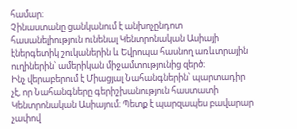համար։
Չինաստանը ցանկանում է անխոչընդոտ հասանելիություն ունենալ Կենտրոնական Ասիայի էներգետիկ շուկաներին և Եվրոպա հասնող առևտրային ուղիներին՝ ամերիկան միջամտությունից զերծ։
Ինչ վերաբերում է Միացյալ Նահանգներին՝ պարտադիր չէ, որ Նահանգները գերիշխանություն հաստատի Կենտրոնական Ասիայում։ Պետք է պարզապես բավարար չափով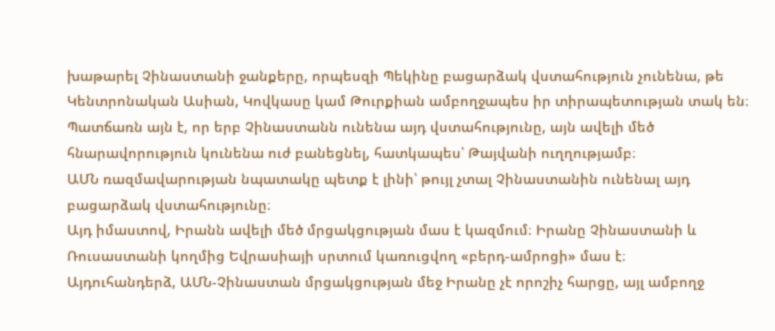խաթարել Չինաստանի ջանքերը, որպեսզի Պեկինը բացարձակ վստահություն չունենա, թե Կենտրոնական Ասիան, Կովկասը կամ Թուրքիան ամբողջապես իր տիրապետության տակ են։ Պատճառն այն է, որ երբ Չինաստանն ունենա այդ վստահությունը, այն ավելի մեծ հնարավորություն կունենա ուժ բանեցնել, հատկապես՝ Թայվանի ուղղությամբ։
ԱՄՆ ռազմավարության նպատակը պետք է լինի՝ թույլ չտալ Չինաստանին ունենալ այդ բացարձակ վստահությունը։
Այդ իմաստով, Իրանն ավելի մեծ մրցակցության մաս է կազմում։ Իրանը Չինաստանի և Ռուսաստանի կողմից Եվրասիայի սրտում կառուցվող «բերդ-ամրոցի» մաս է։
Այդուհանդերձ, ԱՄՆ-Չինաստան մրցակցության մեջ Իրանը չէ որոշիչ հարցը, այլ ամբողջ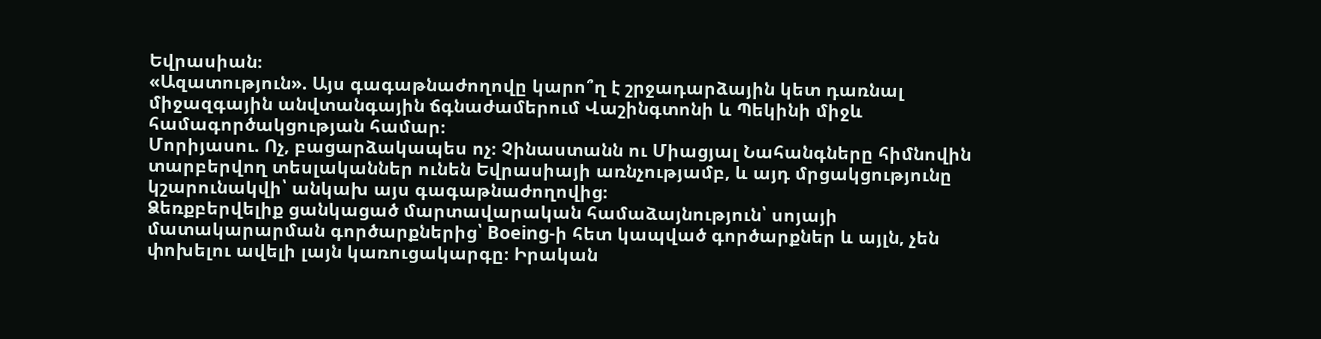Եվրասիան։
«Ազատություն». Այս գագաթնաժողովը կարո՞ղ է շրջադարձային կետ դառնալ միջազգային անվտանգային ճգնաժամերում Վաշինգտոնի և Պեկինի միջև համագործակցության համար։
Մորիյասու. Ոչ, բացարձակապես ոչ։ Չինաստանն ու Միացյալ Նահանգները հիմնովին տարբերվող տեսլականներ ունեն Եվրասիայի առնչությամբ, և այդ մրցակցությունը կշարունակվի՝ անկախ այս գագաթնաժողովից։
Ձեռքբերվելիք ցանկացած մարտավարական համաձայնություն՝ սոյայի մատակարարման գործարքներից՝ Boeing-ի հետ կապված գործարքներ և այլն, չեն փոխելու ավելի լայն կառուցակարգը։ Իրական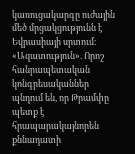կառուցակարգը ուժային մեծ մրցակցությունն է Եվրասիայի սրտում։
«Ազատություն». Որոշ հանրապետական կոնգրեսականներ պնդում են, որ Թրամփը պետք է հրապարակայնորեն քննադատի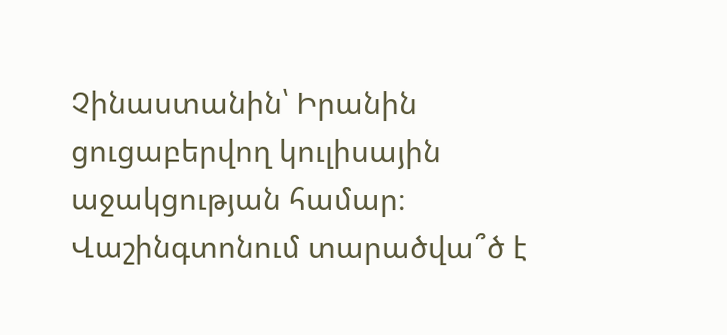Չինաստանին՝ Իրանին ցուցաբերվող կուլիսային աջակցության համար։ Վաշինգտոնում տարածվա՞ծ է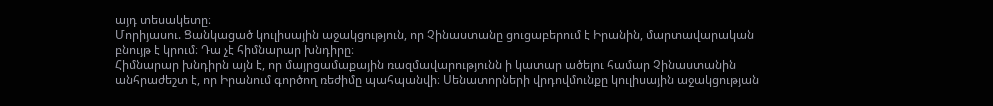այդ տեսակետը։
Մորիյասու. Ցանկացած կուլիսային աջակցություն, որ Չինաստանը ցուցաբերում է Իրանին, մարտավարական բնույթ է կրում։ Դա չէ հիմնարար խնդիրը։
Հիմնարար խնդիրն այն է, որ մայրցամաքային ռազմավարությունն ի կատար ածելու համար Չինաստանին անհրաժեշտ է, որ Իրանում գործող ռեժիմը պահպանվի։ Սենատորների վրդովմունքը կուլիսային աջակցության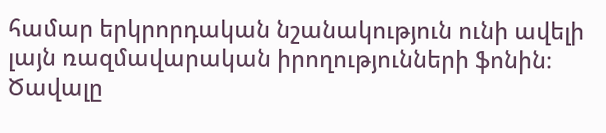համար երկրորդական նշանակություն ունի ավելի լայն ռազմավարական իրողությունների ֆոնին։
Ծավալը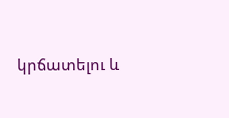կրճատելու և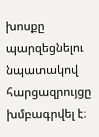խոսքը պարզեցնելու նպատակով հարցազրույցը խմբագրվել է։